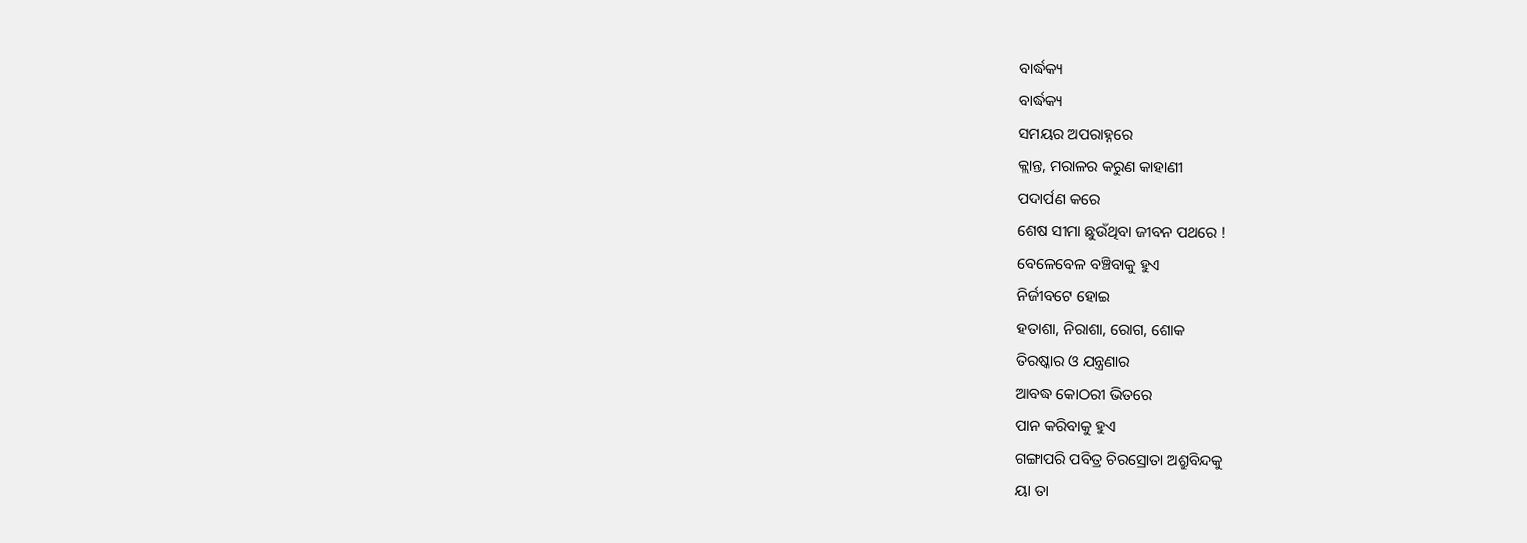ବାର୍ଦ୍ଧକ୍ୟ
ବାର୍ଦ୍ଧକ୍ୟ
ସମୟର ଅପରାହ୍ନରେ
କ୍ଲାନ୍ତ, ମରାଳର କରୁଣ କାହାଣୀ
ପଦାର୍ପଣ କରେ
ଶେଷ ସୀମା ଛୁଉଁଥିବା ଜୀବନ ପଥରେ !
ବେଳେବେଳ ବଞ୍ଚିବାକୁ ହୁଏ
ନିର୍ଜୀବଟେ ହୋଇ
ହତାଶା, ନିରାଶା, ରୋଗ, ଶୋକ
ତିରଷ୍କାର ଓ ଯନ୍ତ୍ରଣାର
ଆବଦ୍ଧ କୋଠରୀ ଭିତରେ
ପାନ କରିବାକୁ ହୁଏ
ଗଙ୍ଗାପରି ପବିତ୍ର ଚିରସ୍ରୋତା ଅଶ୍ରୁବିନ୍ଦକୁ
ୟା ତା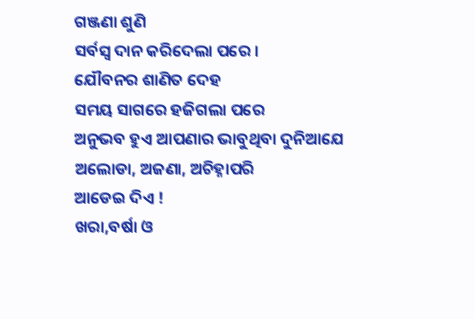ଗଞ୍ଜଣା ଶୁଣି
ସର୍ବସ୍ୱ ଦାନ କରିଦେଲା ପରେ ।
ଯୌବନର ଶାଣିତ ଦେହ
ସମୟ ସାଗରେ ହଜିଗଲା ପରେ
ଅନୁଭବ ହୁଏ ଆପଣାର ଭାବୁଥିବା ଦୁନିଆଯେ
ଅଲୋଡା, ଅଜଣା, ଅଚିହ୍ନାପରି
ଆଡେଇ ଦିଏ !
ଖରା,ବର୍ଷା ଓ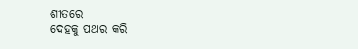ଶୀତରେ
ଦେହକୁ ପଥର କରି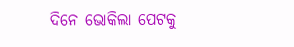ଦିନେ ଭୋକିଲା ପେଟକୁ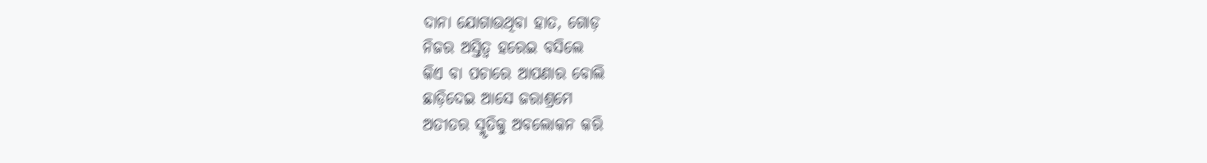ଦାନା ଯୋଗାଉଥିବା ହାତ, ଗୋଡ଼
ନିଜର ଅସ୍ତିତ୍ବ ହରେଇ ବସିଲେ
କିଏ ବା ପଚାରେ ଆପଣାର ବୋଲି
ଛାଡ଼ିଦେଇ ଆସେ ଜରାଶ୍ରମେ
ଅତୀତର ସ୍ମୃତିକୁ ଅବଲୋକନ କରି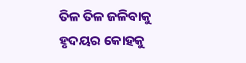ତିଳ ତିଳ ଜଳିବାକୁ
ହୃଦୟର କୋହକୁ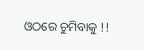ଓଠରେ ଚୁମିବାକୁ !!